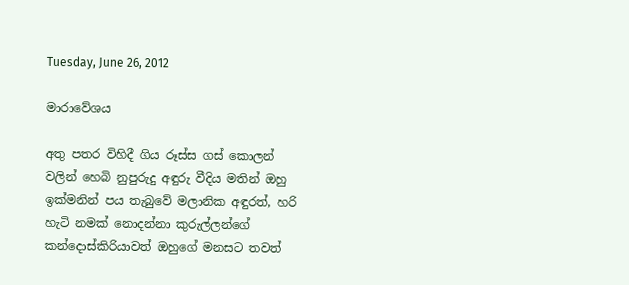Tuesday, June 26, 2012

මාරාවේශය

අතු පතර විහිදී ගිය රූස්ස ගස් කොලන් වලින් හෙබි නුපුරුදු අඳුරු වීදිය මතින් ඔහු ඉක්මනින් පය තැබුවේ මලානික අඳුරත්, හරි හැටි නමක් නොදන්නා කුරුල්ලන්ගේ  කන්දොස්කිරියාවත් ඔහුගේ මනසට තවත්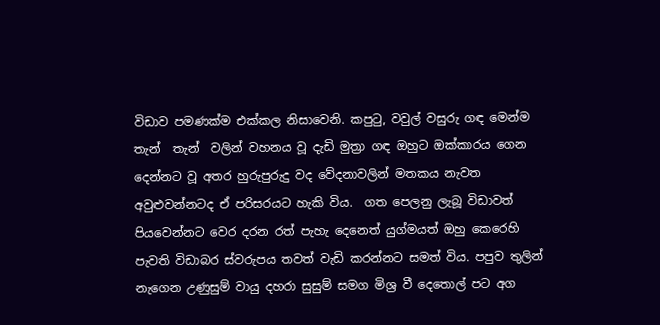විඩාව පමණක්ම එක්කල නිසාවෙනි. කපුටු, වවුල් වසුරු ගඳ මෙන්ම තැන්  තැන්  වලින් වහනය වූ දැඩි මුත්‍රා ගඳ ඔහුට ඔක්කාරය ගෙන දෙන්නට වූ අතර හුරුපුරුදු වද වේදනාවලින් මතකය නැවත අවුළුවන්නටද ඒ පරිසරයට හැකි විය.  ගත පෙලනු ලැබූ විඩාවත් පියවෙන්නට වෙර දරන රත් පැහැ දෙනෙත් යුග්මයත් ඔහු කෙරෙහි පැවති විඩාබර ස්වරුපය තවත් වැඩි කරන්නට සමත් විය. පපුව තුලින් නැගෙන උණුසුම් වායු දහරා සුසුම් සමග මිශ්‍ර වී දෙතොල් පට අග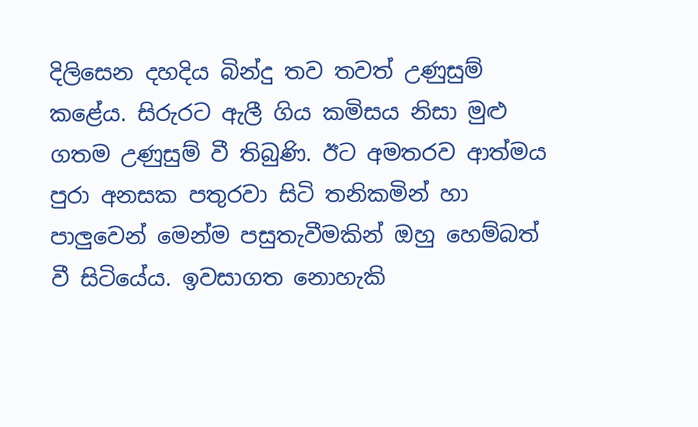දිලිසෙන දහදිය බින්දු තව තවත් උණුසුම් කළේය. සිරුරට ඇලී ගිය කමිසය නිසා මුළු ගතම උණුසුම් වී තිබුණි. ඊට අමතරව ආත්මය පුරා අනසක පතුරවා සිටි තනිකමින් හා පාලුවෙන් මෙන්ම පසුතැවීමකින් ඔහු හෙම්බත් වී සිටියේය. ඉවසාගත නොහැකි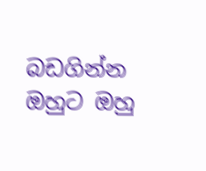බඩගින්න ඔහුට ඔහු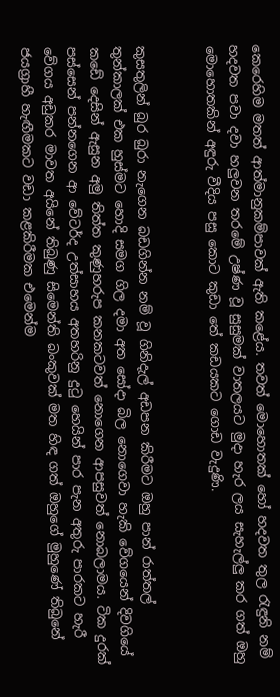කෙරෙහිම මතත් ආත්මානුකම්පාවක් ඇති කළේය. තවත් මොහොතක් හෝ හදවත තුල රැඳුනි නම් හදවත පවා දවා හලුවන තරමේ උෂ්ණ වූ සුසුමක් වාතලයට මුදා හැර ලය සැහැල්ලු කර ගත් ඔහු මොහොතකින් අඳුරු වීදිය පසු කොට කුඩා තේ කඩයකට ගොඩ වැදුණි.


කුසතුලින් බුර බුරා නැගෙන බඩගින්න නම් වූ ගිනිදැල් අඩපන කිරීමට ඔහු පාන් රාත්තල් තුන්කාලක් එක හුස්මට හොදි සමග ගිල දමා අත සෝදා බිල නොගෙවා හැකි වේගයෙන් දිවගියේ කඩේ දෙසින් ඇසුන අමු තිත්ත කුණුහරුප කනකටවත් නොගෙන ආපසුවත් නොබලාමය. ටික දුරක් පස්සෙන් පන්නගෙන ආ වේටර්ද උත්සාහය අතහරිනු දුටු හෙයින් පාර පැන අතුරු පාරකට හැරී වේගය අඩුකර මාවත අයිනේ තිබුණු සිමෙන්ති බංකුවක් මත හිඳ ගත් ඔහුගේ මුහුණේ තිබුනේ ජයග්‍රාහී හැඟීමකට වඩා කළකිරීමක එමෙන්ම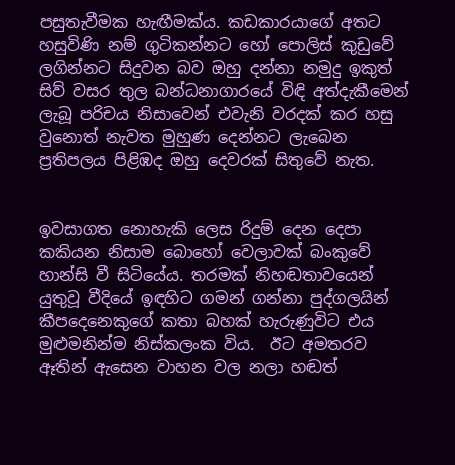පසුතැවීමක හැඟීමක්ය. කඩකාරයාගේ අතට හසුවිණි නම් ගුටිකන්නට හෝ පොලිස් කුඩුවේ ලගින්නට සිදුවන බව ඔහු දන්නා නමුදු ඉකුත් සිව් වසර තුල බන්ධනාගාරයේ විඳි අත්දැකීමෙන් ලැබූ පරිචය නිසාවෙන් එවැනි වරදක් කර හසු වුනොත් නැවත මුහුණ දෙන්නට ලැබෙන ප්‍රතිපලය පිළිඹද ඔහු දෙවරක් සිතුවේ නැත.


ඉවසාගත නොහැකි ලෙස රිදුම් දෙන දෙපා කකියන නිසාම බොහෝ වෙලාවක් බංකුවේ හාන්සි වී සිටියේය. තරමක් නිහඬතාවයෙන් යුතුවූ වීදියේ ඉඳහිට ගමන් ගන්නා පුද්ගලයින් කීපදෙනෙකුගේ කතා බහක් හැරුණුවිට එය මුළුමනින්ම නිස්කලංක විය.  ඊට අමතරව ඈතින් ඇසෙන වාහන වල නලා හඬත්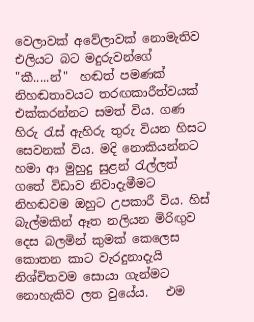වෙලාවක් අවේලාවක් නොමැතිව එලියට බට මදුරුවන්ගේ "කී.....න්"  හඬත් පමණක් නිහඬතාවයට තරඟකාරීත්වයක් එක්කරන්නට සමත් විය. ගණ හිරු රැස් ඇහිරු තුරු වියන හිසට සෙවනක් විය. මදි නොකියන්නට හමා ආ මුහුදු සුළන් රැල්ලත් ගතේ විඩාව නිවාදැමීමට නිහඬවම ඔහුට උපකාරී විය. හිස් බැල්මකින් ඈත නලියන මිරිඟුව දෙස බලමින් කුමක් කෙලෙස කොතන කාට වැරදුනාදැයි නිශ්චිතවම සොයා ගැන්මට නොහැකිව ලත වුයේය.   එම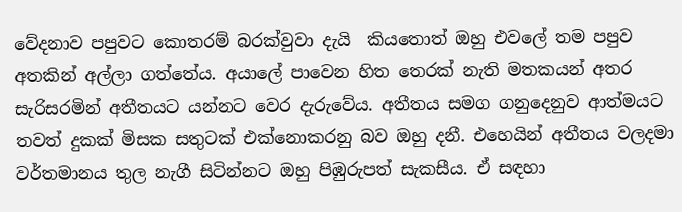වේදනාව පපුවට කොතරම් බරක්වුවා දැයි  කියතොත් ඔහු එවලේ තම පපුව අතකින් අල්ලා ගත්තේය. අයාලේ පාවෙන හිත තෙරක් නැති මතකයන් අතර සැරිසරමින් අතීතයට යන්නට වෙර දැරුවේය. අතීතය සමග ගනුදෙනුව ආත්මයට තවත් දුකක් මිසක සතුටක් එක්නොකරනු බව ඔහු දනී. එහෙයින් අතීතය වලදමා වර්තමානය තුල නැගී සිටින්නට ඔහු පිඹුරුපත් සැකසීය. ඒ සඳහා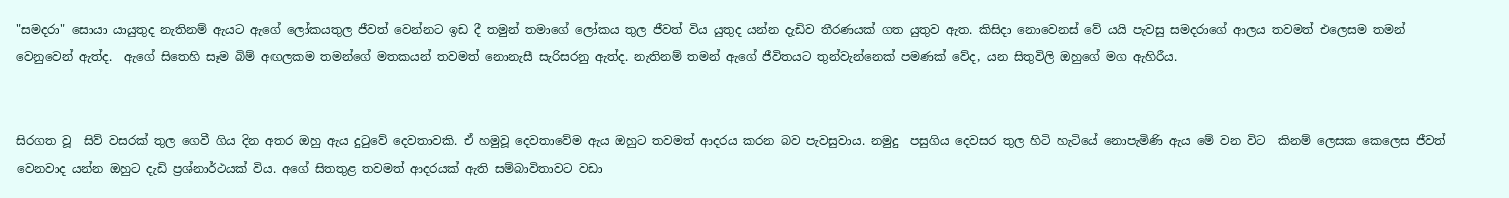"සමදරා" සොයා යායුතුද නැතිනම් ඇයට ඇගේ ලෝකයතුල ජීවත් වෙන්නට ඉඩ දී තමුන් තමාගේ ලෝකය තුල ජීවත් විය යුතුද යන්න දැඩිව තීරණයක් ගත යුතුව ඇත. කිසිදා නොවෙනස් වේ යයි පැවසු සමදරාගේ ආලය තවමත් එලෙසම තමන් වෙනුවෙන් ඇත්ද.  ඇගේ සිතෙහි සෑම බිම් අඟලකම තමන්ගේ මතකයන් තවමත් නොනැසී සැරිසරනු ඇත්ද. නැතිනම් තමන් ඇගේ ජීවිතයට තුන්වැන්නෙක් පමණක් වේද, යන සිතුවිලි ඔහුගේ මග ඇහිරීය.


සිරගත වූ  සිව් වසරක් තුල ගෙවී ගිය දින අතර ඔහු ඇය දුටුවේ දෙවතාවකි. ඒ හමුවූ දෙවතාවේම ඇය ඔහුට තවමත් ආදරය කරන බව පැවසුවාය. නමුදු  පසුගිය දෙවසර තුල හිටි හැටියේ නොපැමිණි ඇය මේ වන විට  කිනම් ලෙසක කෙලෙස ජීවත් වෙනවාද යන්න ඔහුට දැඩි ප්‍රශ්නාර්ථයක් විය. අගේ සිතතුළ තවමත් ආදරයක් ඇති සම්බාවිතාවට වඩා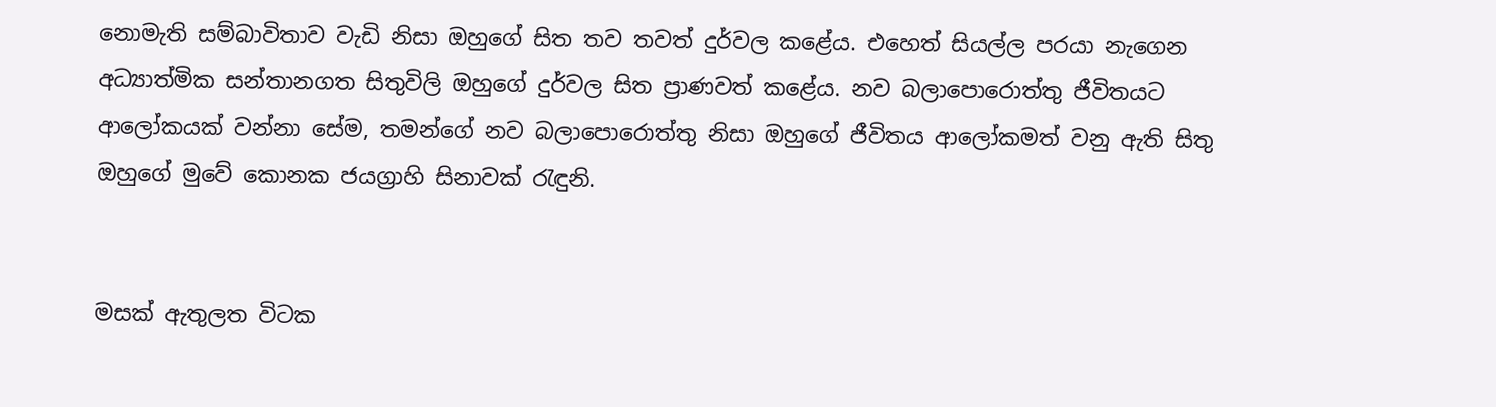නොමැති සම්බාවිතාව වැඩි නිසා ඔහුගේ සිත තව තවත් දුර්වල කළේය. එහෙත් සියල්ල පරයා නැගෙන අධ්‍යාත්මික සන්තානගත සිතුවිලි ඔහුගේ දුර්වල සිත ප්‍රාණවත් කළේය. නව බලාපොරොත්තු ජීවිතයට ආලෝකයක් වන්නා සේම, තමන්ගේ නව බලාපොරොත්තු නිසා ඔහුගේ ජීවිතය ආලෝකමත් වනු ඇති සිතු ඔහුගේ මුවේ කොනක ජයග්‍රාහි සිනාවක් රැඳුනි.


මසක් ඇතුලත විටක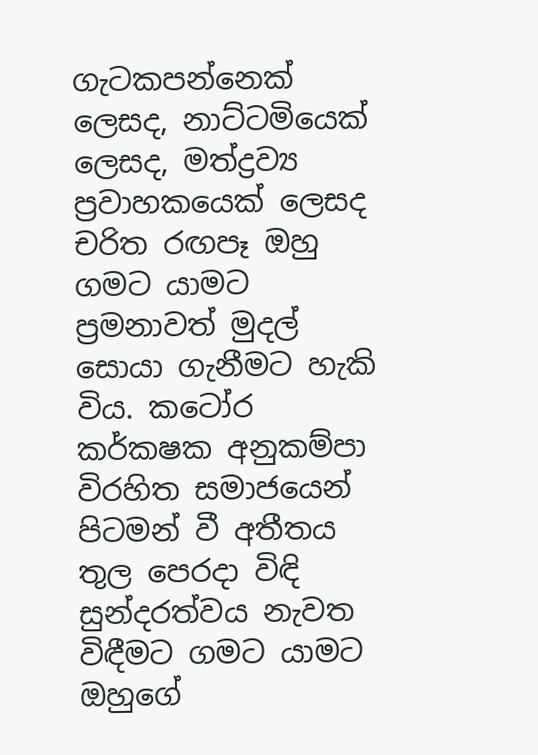ගැටකපන්නෙක් ලෙසද, නාට්ටමියෙක් ලෙසද, මත්ද්‍රව්‍ය ප්‍රවාහකයෙක් ලෙසද චරිත රඟපෑ ඔහු ගමට යාමට ප්‍රමනාවත් මුදල් සොයා ගැනීමට හැකි විය. කටෝර කර්කෂක අනුකම්පා විරහිත සමාජයෙන් පිටමන් වී අතීතය තුල පෙරදා විඳි සුන්දරත්වය නැවත විඳීමට ගමට යාමට ඔහුගේ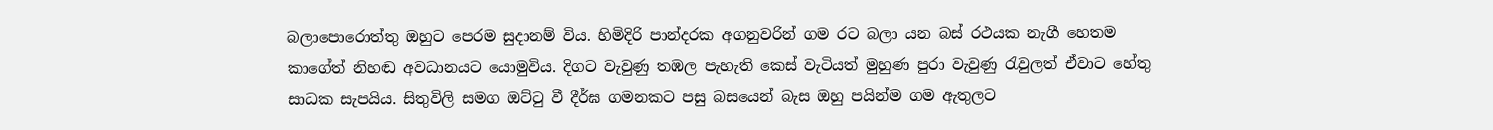බලාපොරොත්තු ඔහුට පෙරම සුදානම් විය. හිමිදිරි පාන්දරක අගනුවරින් ගම රට බලා යන බස් රථයක නැගී හෙතම කාගේත් නිහඬ අවධානයට යොමුවිය. දිගට වැවුණු තඹල පැහැති කෙස් වැටියත් මුහුණ පුරා වැවුණු රැවුලත් ඒවාට හේතු සාධක සැපයිය. සිතුවිලි සමග ඔට්ටු වී දීර්ඝ ගමනකට පසු බසයෙන් බැස ඔහු පයින්ම ගම ඇතුලට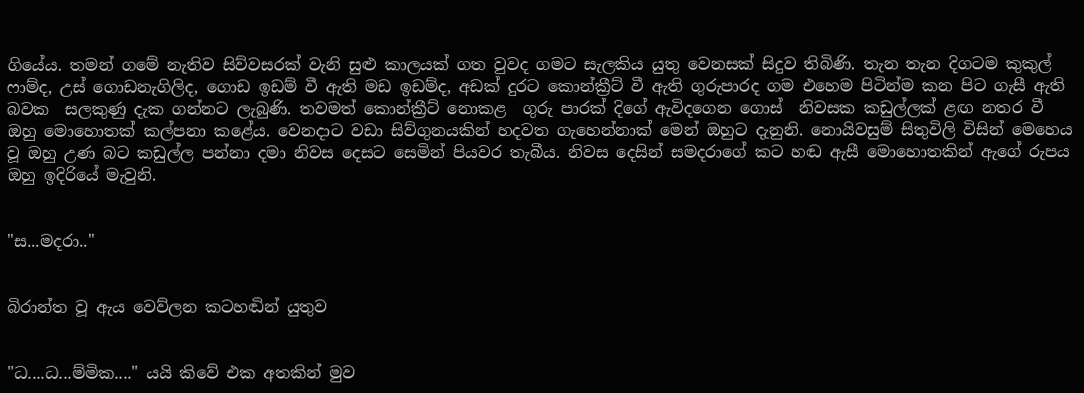ගියේය. තමන් ගමේ නැතිව සිව්වසරක් වැනි සුළු කාලයක් ගත වුවද ගමට සැලකිය යුතු වෙනසක් සිදුව තිබිණි. තැන තැන දිගටම කුකුල් ෆාම්ද, උස් ගොඩනැගිලිද, ගොඩ ඉඩම් වී ඇති මඩ ඉඩම්ද, අඩක් දුරට කොන්ක්‍රීට් වී ඇති ගුරුපාරද ගම එහෙම පිටින්ම කන පිට ගැසී ඇති බවක  සලකුණු දැක ගන්නට ලැබුණි. තවමත් කොන්ක්‍රීට් නොකළ  ගුරු පාරක් දිගේ ඇවිදගෙන ගොස්  නිවසක කඩුල්ලක් ළඟ නතර වී ඔහු මොහොතක් කල්පනා කළේය. වෙනදාට වඩා සිව්ගුනයකින් හදවත ගැහෙන්නාක් මෙන් ඔහුට දැනුනි. නොයිවසුම් සිතුවිලි විසින් මෙහෙය වූ ඔහු උණ බට කඩුල්ල පන්නා දමා නිවස දෙසට සෙමින් පියවර තැබීය. නිවස දෙසින් සමදරාගේ කට හඬ ඇසී මොහොතකින් ඇගේ රුපය ඔහු ඉදිරියේ මැවුනි.


"ස...මදරා.."


බිරාන්ත වූ ඇය වෙව්ලන කටහඬින් යුතුව


"ධ....ධ...ම්මික...." යයි කිවේ එක අතකින් මුව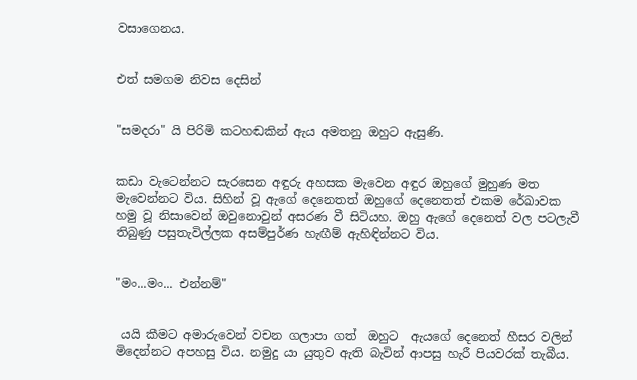වසාගෙනය.


එත් සමගම නිවස දෙසින්


"සමදරා" යි පිරිමි කටහඬකින් ඇය අමතනු ඔහුට ඇසුණි.


කඩා වැටෙන්නට සැරසෙන අඳුරු අහසක මැවෙන අඳුර ඔහුගේ මුහුණ මත මැවෙන්නට විය. සිහින් වූ ඇගේ දෙනෙතත් ඔහුගේ දෙනෙතත් එකම රේඛාවක හමු වූ නිසාවෙන් ඔවුනොවුන් අසරණ වී සිටියහ. ඔහු ඇගේ දෙනෙත් වල පටලැවී තිබුණු පසුතැවිල්ලක අසම්පුර්ණ හැඟීම් ඇහිඳින්නට විය.


"මං...මං... එන්නම්"


 යයි කීමට අමාරුවෙන් වචන ගලාපා ගත්  ඔහුට  ඇයගේ දෙනෙත් හීසර වලින් මිදෙන්නට අපහසු විය. නමුදු යා යුතුව ඇති බැවින් ආපසු හැරී පියවරක් තැබීය.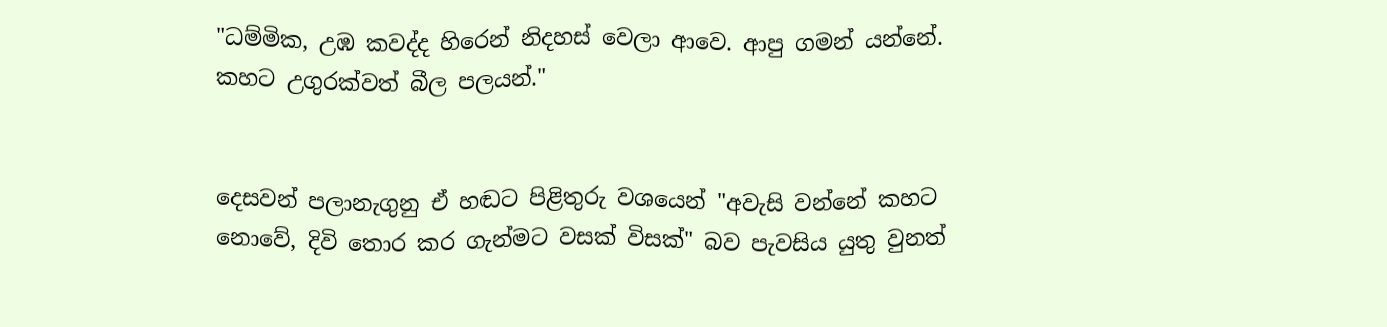"ධම්මික, උඹ කවද්ද හිරෙන් නිදහස් වෙලා ආවෙ. ආපු ගමන් යන්නේ. කහට උගුරක්වත් බීල පලයන්."


දෙසවන් පලානැගුනු ඒ හඬට පිළිතුරු වශයෙන් "අවැසි වන්නේ කහට නොවේ, දිවි තොර කර ගැන්මට වසක් විසක්" බව පැවසිය යුතු වුනත්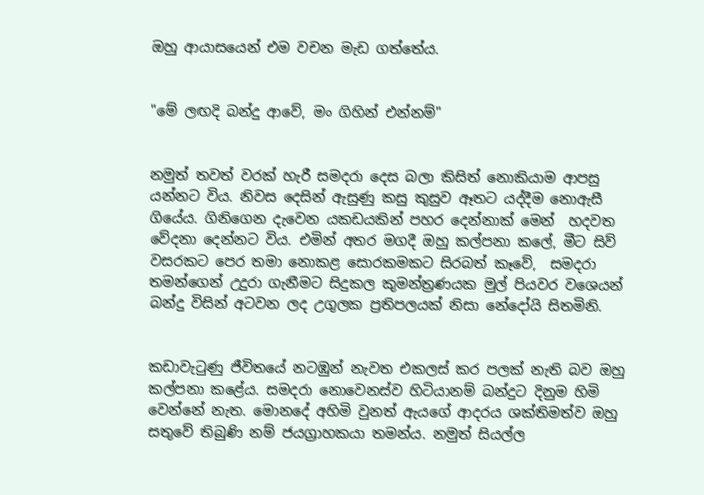ඔහු ආයාසයෙන් එම වචන මැඩ ගත්තේය.


"මේ ලඟදි බන්දු ආවේ, මං ගිහින් එන්නම්"


නමුත් තවත් වරක් හැරී සමදරා දෙස බලා කිසිත් නොකියාම ආපසු යන්නට විය. නිවස දෙසින් ඇසුණු කසු කුසුව ඈතට යද්දීම නොඇසී ගියේය. ගිනිගෙන දැවෙන යකඩයකින් පහර දෙන්නාක් මෙන්  හදවත වේදනා දෙන්නට විය. එමින් අතර මගදී ඔහු කල්පනා කලේ, මීට සිව් වසරකට පෙර තමා නොකළ සොරකමකට සිරබත් කෑවේ,  සමදරා තමන්ගෙන් උදුරා ගැනීමට සිදුකල කුමන්ත්‍රණයක මුල් පියවර වශෙයන් බන්දු විසින් අටවන ලද උගුලක ප්‍රතිපලයක් නිසා නේදෝයි සිතමිනි.


කඩාවැටුණු ජීවිතයේ නටඹුන් නැවත එකලස් කර පලක් නැති බව ඔහු කල්පනා කළේය. සමදරා නොවෙනස්ව හිටියානම් බන්දුට දිනුම හිමි වෙන්නේ නැත. මොනදේ අහිමි වුනත් ඇයගේ ආදරය ශක්තිමත්ව ඔහු සතුවේ තිබුණි නම් ජයග්‍රාහකයා තමන්ය. නමුත් සියල්ල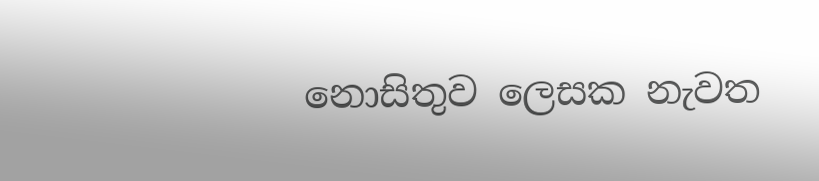නොසිතුව ලෙසක නැවත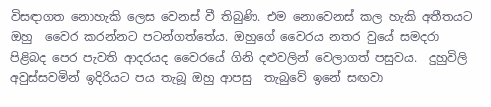විසඳාගත නොහැකි ලෙස වෙනස් වී තිබුණි. එම නොවෙනස් කල හැකි අතීතයට ඔහු  වෛර කරන්නට පටන්ගත්තේය. ඔහුගේ වෛරය නතර වුයේ සමදරා පිළිබද පෙර පැවති ආදරයද වෛරයේ ගිනි දළුවලින් වෙලාගත් පසුවය.  දුහුවිලි අවුස්සවමින් ඉදිරියට පය තැබූ ඔහු ආපසු  තැබුවේ ඉනේ සඟවා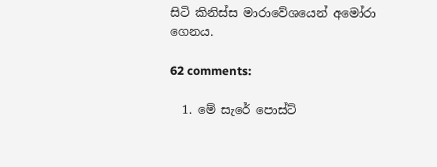සිටි කිනිස්ස මාරාවේශයෙන් අමෝරා ගෙනය.

62 comments:

  1. මේ සැරේ පොස්ට්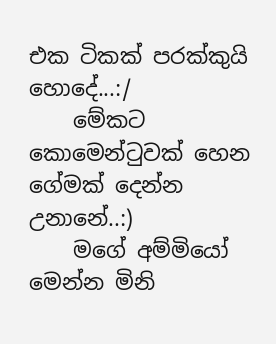එක ටිකක් පරක්කුයි හොදේ...:/
    මේකට කොමෙන්ටුවක් හෙන ගේමක් දෙන්න උනානේ..:)
    මගේ අම්මියෝ මෙන්න මිනි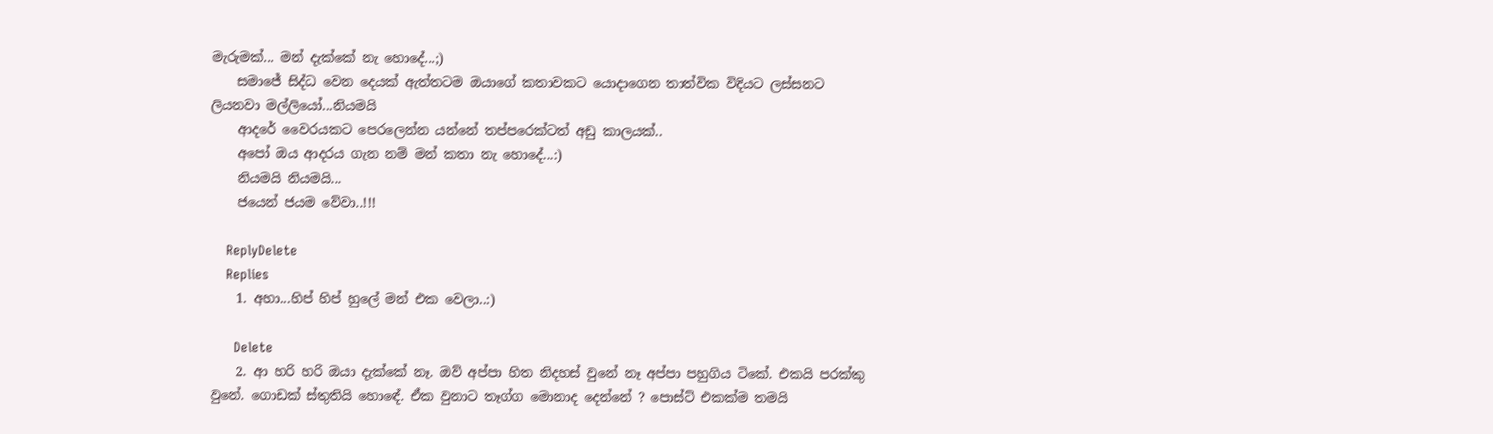මැරුමක්... මන් දැක්කේ නැ හොදේ...;)
    සමාජේ සිද්ධ වෙන දෙයක් ඇත්තටම ඔයාගේ කතාවකට යොදාගෙන තාත්වික විදියට ලස්සනට ලියනවා මල්ලියෝ...නියමයි
    ආදරේ වෛරයකට පෙරලෙන්න යන්නේ තප්පරෙක්ටත් අඩු කාලයක්..
    අපෝ ඔය ආදරය ගැන නම් මන් කතා නැ හොදේ...:)
    නියමයි නියමයි...
    ජයෙන් ජයම වේවා..!!!

    ReplyDelete
    Replies
    1. අහා...හිප් හිප් හුලේ මන් එක වෙලා..:)

      Delete
    2. ආ හරි හරි ඔයා දැක්කේ නෑ. ඔව් අප්පා හිත නිදහස් වුනේ නෑ අප්පා පහුගිය ටිකේ. එකයි පරක්කු වුනේ. ගොඩක් ස්තුතියි හොඳේ. ඒක වුනාට තෑග්ග මොනාද දෙන්නේ ? පොස්ට් එකක්ම තමයි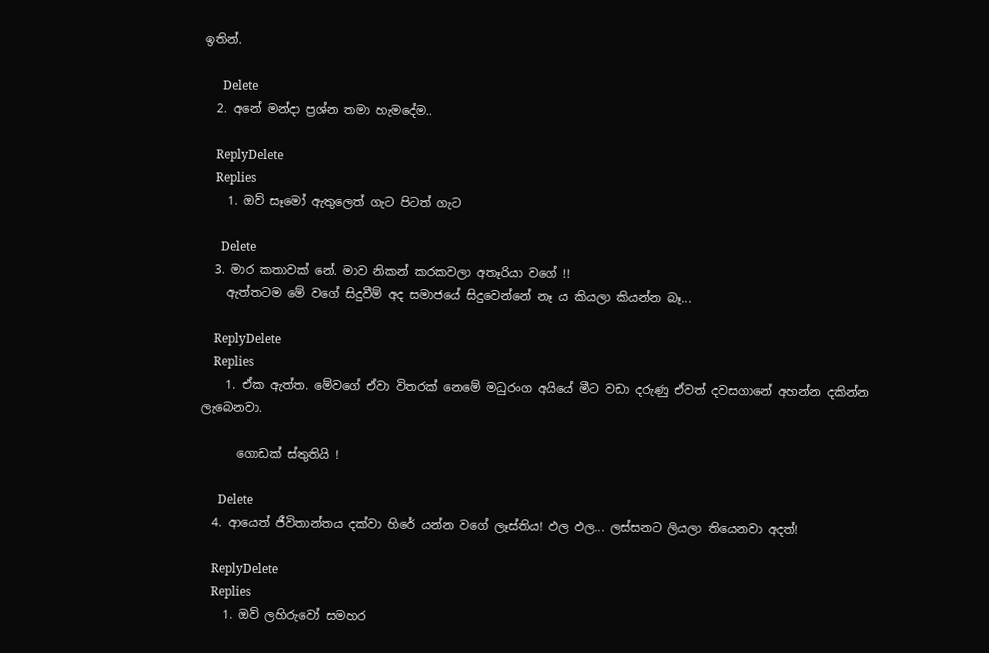ඉතින්.

      Delete
  2. අනේ මන්දා ප්‍රශ්න තමා හැමදේම..

    ReplyDelete
    Replies
    1. ඔව් සෑමෝ ඇතුලෙත් ගැට පිටත් ගැට

      Delete
  3. මාර කතාවක් නේ. මාව නිකන් කරකවලා අතෑරියා වගේ !!
    ඇත්තටම මේ වගේ සිදුවීම් අද සමාජයේ සිදුවෙන්නේ නෑ ය කියලා කියන්න බෑ...

    ReplyDelete
    Replies
    1. ඒක ඇත්ත. මේවගේ ඒවා විතරක් නෙමේ මධුරංග අයියේ මීට වඩා දරුණු ඒවත් දවසගානේ අහන්න දකින්න ලැබෙනවා.

      ගොඩක් ස්තුතියි !

      Delete
  4. ආයෙත් ජීවිතාන්තය දක්වා හිරේ යන්න වගේ ලෑස්තිය! ඵල ඵල... ලස්සනට ලියලා තියෙනවා අදත්!

    ReplyDelete
    Replies
    1. ඔව් ලහිරුවෝ සමහර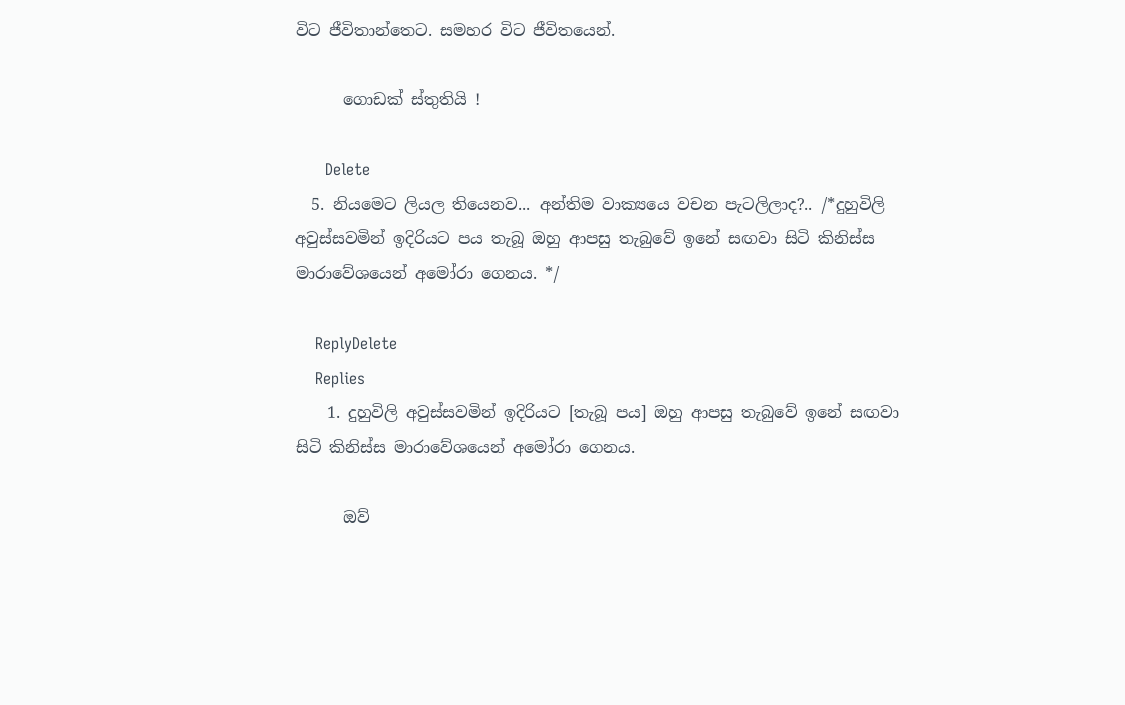විට ජීවිතාන්තෙට. සමහර විට ජීවිතයෙන්.

      ගොඩක් ස්තුතියි !

      Delete
  5. නියමෙට ලියල තියෙනව... අන්තිම වාක්‍යයෙ වචන පැටලිලාද?.. /*දුහුවිලි අවුස්සවමින් ඉදිරියට පය තැබූ ඔහු ආපසු තැබුවේ ඉනේ සඟවා සිටි කිනිස්ස මාරාවේශයෙන් අමෝරා ගෙනය. */

    ReplyDelete
    Replies
    1. දුහුවිලි අවුස්සවමින් ඉදිරියට [තැබූ පය] ඔහු ආපසු තැබුවේ ඉනේ සඟවා සිටි කිනිස්ස මාරාවේශයෙන් අමෝරා ගෙනය.

      ඔව්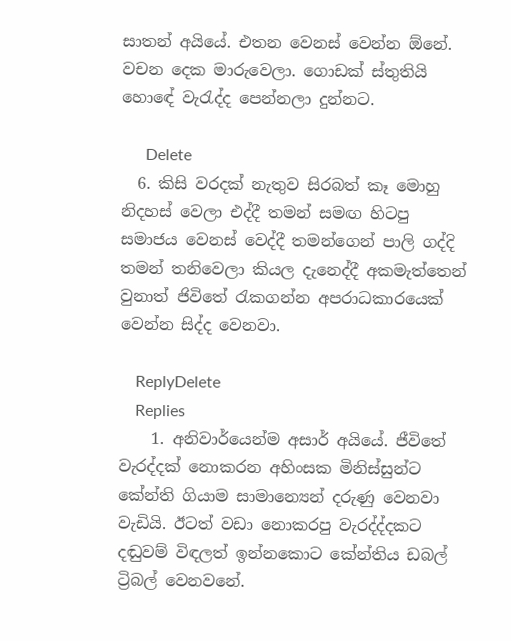සාතන් අයියේ. එතන වෙනස් වෙන්න ඕනේ. වචන දෙක මාරුවෙලා. ගොඩක් ස්තුතියි හොඳේ වැරැද්ද පෙන්නලා දුන්නට.

      Delete
  6. කිසි වරදක් නැතුව සිරබත් කෑ මොහු නිදහස් වෙලා එද්දී තමන් සමඟ හිටපු සමාජය වෙනස් වෙද්දී තමන්ගෙන් පාලි ගද්දි තමන් තනිවෙලා කියල දැනෙද්දී අකමැත්තෙන් වුනාත් ජිවිතේ රැකගන්න අපරාධකාරයෙක් වෙන්න සිද්ද වෙනවා.

    ReplyDelete
    Replies
    1. අනිවාර්යෙන්ම අසාර් අයියේ. ජීවිතේ වැරද්දක් නොකරන අහිංසක මිනිස්සුන්ට කේන්ති ගියාම සාමාන්‍යෙන් දරුණු වෙනවා වැඩියි. ඊටත් වඩා නොකරපු වැරද්ද්දකට දඬුවම් විඳලත් ඉන්නකොට කේන්තිය ඩබල් ට්‍රිබල් වෙනවනේ.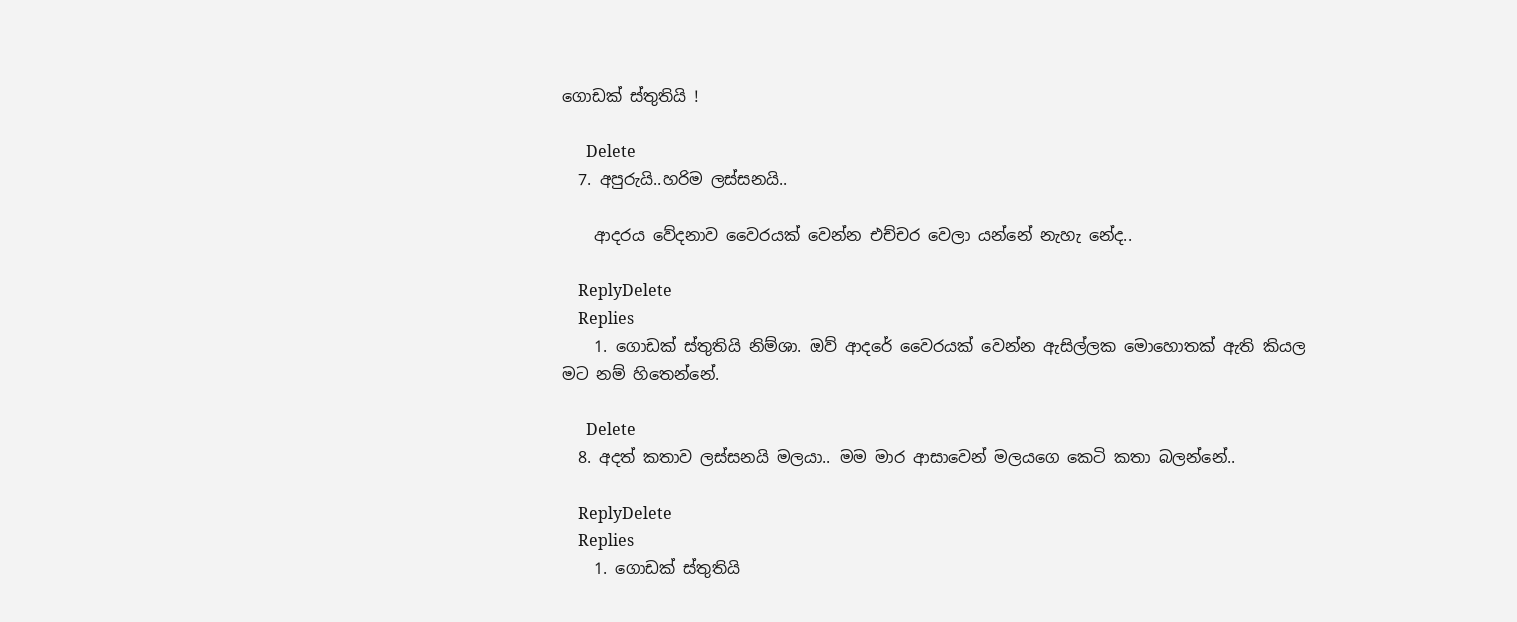ගොඩක් ස්තුතියි !

      Delete
  7. අපුරුයි..හරිම ලස්සනයි..

    ආදරය වේදනාව වෛරයක් වෙන්න එච්චර වෙලා යන්නේ නැහැ නේද..

    ReplyDelete
    Replies
    1. ගොඩක් ස්තුතියි නිම්ශා. ඔව් ආදරේ වෛරයක් වෙන්න ඇසිල්ලක මොහොතක් ඇති කියල මට නම් හිතෙන්නේ.

      Delete
  8. අදත් කතාව ලස්සනයි මලයා.. මම මාර ආසාවෙන් මලයගෙ කෙටි කතා බලන්නේ..

    ReplyDelete
    Replies
    1. ගොඩක් ස්තුතියි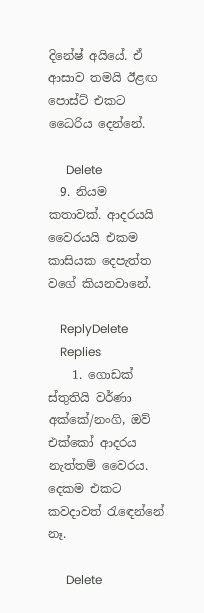දිනේෂ් අයියේ. ඒ ආසාව තමයි ඊළඟ පොස්ට් එකට ධෛරිය දෙන්නේ.

      Delete
  9. නියම කතාවක්. ආදරයයි වෛරයයි එකම කාසියක දෙපැත්ත වගේ කියනවානේ.

    ReplyDelete
    Replies
    1. ගොඩක් ස්තුතියි වර්ණා අක්කේ/නංගි, ඔව් එක්කෝ ආදරය නැත්තම් වෛරය. දෙකම එකට කවදාවත් රැඳෙන්නේ නෑ.

      Delete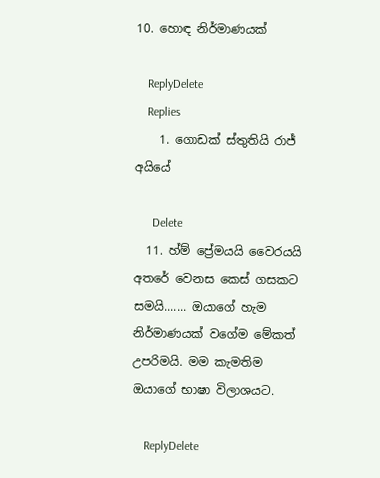10. හොඳ නිර්මාණයක්

    ReplyDelete
    Replies
    1. ගොඩක් ස්තුතියි රාජ් අයියේ

      Delete
  11. හ්ම් ප්‍රේමයයි වෛරයයි අතරේ වෙනස කෙස් ගසකට සමයි....... ඔයාගේ හැම නිර්මාණයක් වගේම මේකත් උපරිමයි. මම කැමතිම ඔයාගේ භාෂා විලාශයට.

    ReplyDelete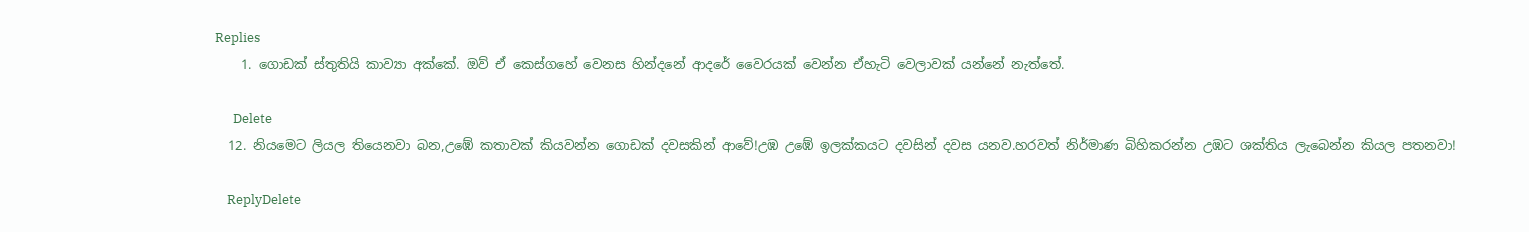Replies
    1. ගොඩක් ස්තුතියි කාව්‍යා අක්කේ. ඔව් ඒ කෙස්ගහේ වෙනස හින්දනේ ආදරේ වෛරයක් වෙන්න ඒහැටි වෙලාවක් යන්නේ නැත්තේ.

      Delete
  12. නියමෙට ලියල තියෙනවා බන,උඹේ කතාවක් කියවන්න ගොඩක් දවසකින් ආවේ!උඹ උඹේ ඉලක්කයට දවසින් දවස යනව.හරවත් නිර්මාණ බිහිකරන්න උඹට ශක්තිය ලැබෙන්න කියල පතනවා!

    ReplyDelete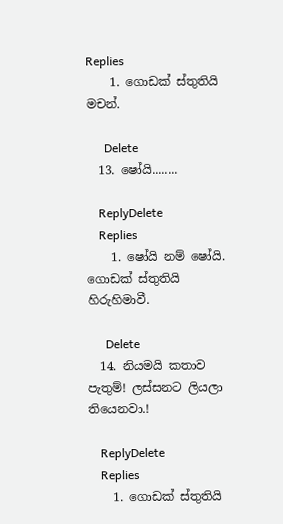Replies
    1. ගොඩක් ස්තුතියි මචන්.

      Delete
  13. ෂෝයි........

    ReplyDelete
    Replies
    1. ෂෝයි නම් ෂෝයි. ගොඩක් ස්තුතියි හිරුහිමාවී.

      Delete
  14. නියමයි කතාව පැතුම්! ලස්සනට ලියලා තියෙනවා.!

    ReplyDelete
    Replies
    1. ගොඩක් ස්තුතියි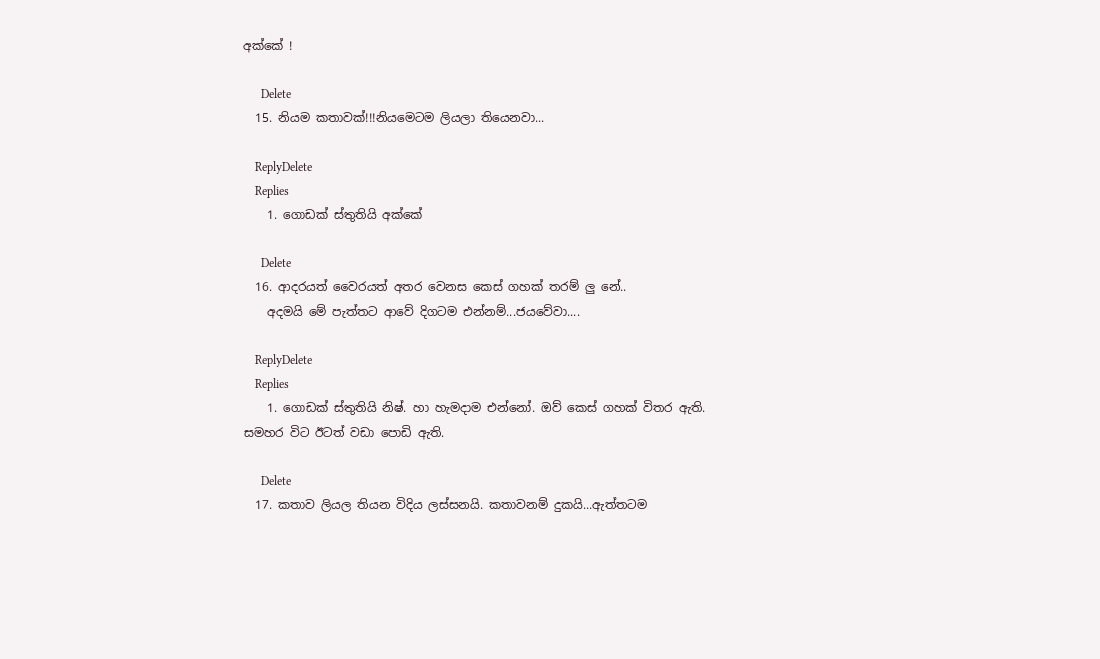අක්කේ !

      Delete
  15. නියම කතාවක්!!!නියමෙටම ලියලා තියෙනවා...

    ReplyDelete
    Replies
    1. ගොඩක් ස්තුතියි අක්කේ

      Delete
  16. ආදරයත් වෛරයත් අතර වෙනස කෙස් ගහක් තරම් ලු නේ..
    අදමයි මේ පැත්තට ආවේ දිගටම එන්නම්...ජයවේවා....

    ReplyDelete
    Replies
    1. ගොඩක් ස්තුතියි නිෂ්. හා හැමදාම එන්නෝ. ඔව් කෙස් ගහක් විතර ඇති. සමහර විට ඊටත් වඩා පොඩි ඇති.

      Delete
  17. කතාව ලියල තියන විදිය ලස්සනයි. කතාවනම් දුකයි...ඇත්තටම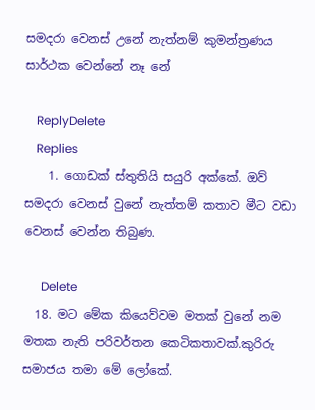සමදරා වෙනස් උනේ නැත්නම් කුමන්ත්‍රණය සාර්ථක වෙන්නේ නෑ නේ

    ReplyDelete
    Replies
    1. ගොඩක් ස්තුතියි සයුරි අක්කේ. ඔව් සමදරා වෙනස් වුනේ නැත්තම් කතාව මීට වඩා වෙනස් වෙන්න තිබුණ.

      Delete
  18. මට මේක කියෙව්වම මතක් වුනේ නම මතක නැති පරිවර්තන කෙටිකතාවක්.කුරිරු සමාජය තමා මේ ලෝකේ.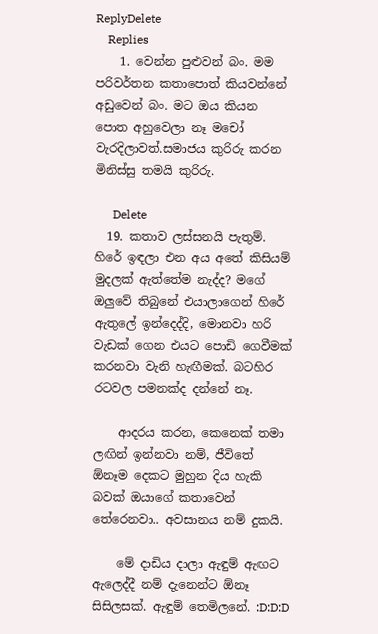ReplyDelete
    Replies
    1. වෙන්න පුළුවන් බං. මම පරිවර්තන කතාපොත් කියවන්නේ අඩුවෙන් බං. මට ඔය කියන පොත අහුවෙලා නෑ මචෝ වැරදිලාවත්.සමාජය කුරිරු කරන මිනිස්සු තමයි කුරිරු.

      Delete
  19. කතාව ලස්සනයි පැතුම්. හිරේ ඉඳලා එන අය අතේ කිසියම් මුදලක් ඇත්තේම නැද්ද? මගේ ඔලුවේ තිබුනේ එයාලාගෙන් හිරේ ඇතුලේ ඉන්දෙද්දි, මොනවා හරි වැඩක් ගෙන එයට පොඩි ගෙවීමක් කරනවා වැනි හැඟීමක්. බටහිර රටවල පමනක්ද දන්නේ නෑ.

    ආදරය කරන, කෙනෙක් තමා ලඟින් ඉන්නවා නම්, ජීවිතේ ඕනෑම දෙකට මුහුන දිය හැකි බවක් ඔයාගේ කතාවෙන් තේරෙනවා.. අවසානය නම් දුකයි.

    මේ දාඩිය දාලා ඇඳුම් ඇඟට ඇලෙද්දී නම් දැනෙන්ට ඕනෑ සිසිලසක්. ඇඳුම් තෙමිලනේ. :D:D:D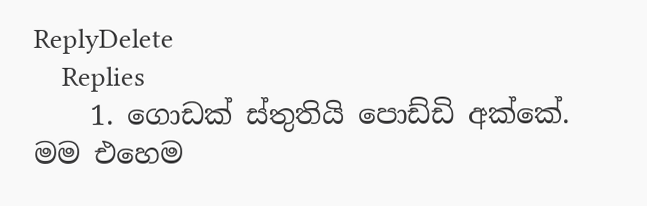ReplyDelete
    Replies
    1. ගොඩක් ස්තුතියි පොඩ්ඩි අක්කේ. මම එහෙම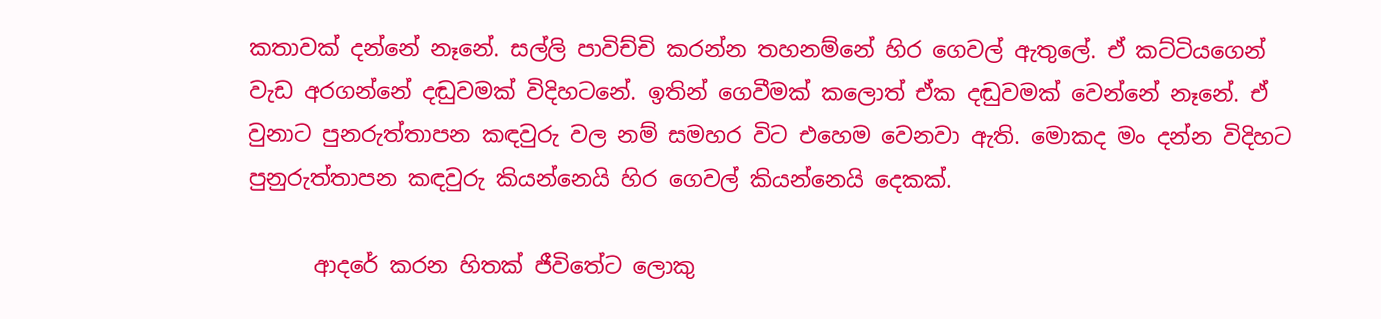කතාවක් දන්නේ නෑනේ. සල්ලි පාවිච්චි කරන්න තහනම්නේ හිර ගෙවල් ඇතුලේ. ඒ කට්ටියගෙන් වැඩ අරගන්නේ දඬුවමක් විදිහටනේ. ඉතින් ගෙවීමක් කලොත් ඒක දඬුවමක් වෙන්නේ නෑනේ. ඒ වුනාට පුනරුත්තාපන කඳවුරු වල නම් සමහර විට එහෙම වෙනවා ඇති. මොකද මං දන්න විදිහට පුනුරුත්තාපන කඳවුරු කියන්නෙයි හිර ගෙවල් කියන්නෙයි දෙකක්.

      ආදරේ කරන හිතක් ජීවිතේට ලොකු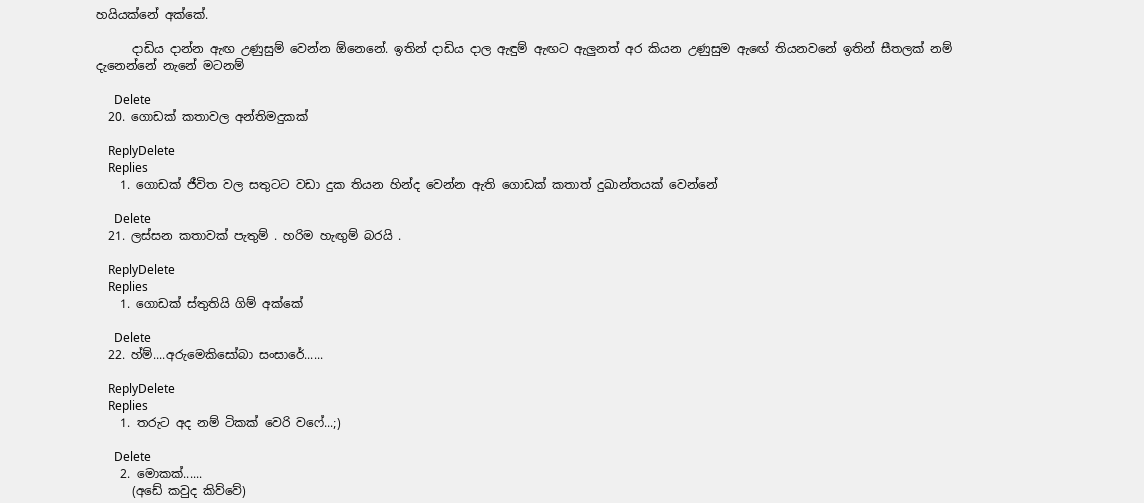හයියක්නේ අක්කේ.

      දාඩිය දාන්න ඇඟ උණුසුම් වෙන්න ඕනෙනේ. ඉතින් දාඩිය දාල ඇඳුම් ඇඟට ඇලුනත් අර කියන උණුසුම ඇඟේ තියනවනේ ඉතින් සීතලක් නම් දැනෙන්නේ නැනේ මටනම්

      Delete
  20. ගොඩක් කතාවල අන්තිමදුකක්

    ReplyDelete
    Replies
    1. ගොඩක් ජීවිත වල සතුටට වඩා දුක තියන හින්ද වෙන්න ඇති ගොඩක් කතාත් දුඛාන්තයක් වෙන්නේ

      Delete
  21. ලස්සන කතාවක් පැතුම් . හරිම හැඟුම් බරයි .

    ReplyDelete
    Replies
    1. ගොඩක් ස්තුතියි ගිම් අක්කේ

      Delete
  22. හ්ම්....අරුමෙකිසෝබා සංසාරේ......

    ReplyDelete
    Replies
    1. තරුට අද නම් ටිකක් වෙරි වෆේ...;)

      Delete
    2. මොකක්......
      (අඩේ කවුද කිව්වේ)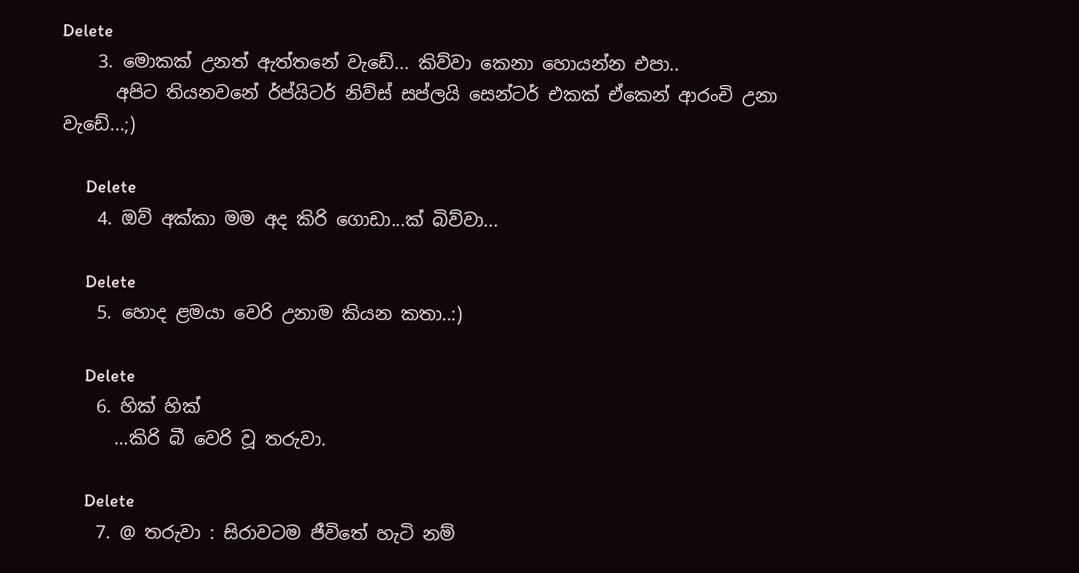Delete
    3. මොකක් උනත් ඇත්තනේ වැඩේ... කිව්වා කෙනා හොයන්න එපා..
      අපිට තියනවනේ ර්ප්යිටර් නිව්ස් සප්ලයි සෙන්ටර් එකක් ඒකෙන් ආරංචි උනා වැඩේ...;)

      Delete
    4. ඔව් අක්කා මම අද කිරි ගොඩා...ක් බිව්වා...

      Delete
    5. හොද ළමයා වෙරි උනාම කියන කතා..:)

      Delete
    6. හික් හික්
      …කිරි බී වෙරි වූ තරුවා.

      Delete
    7. @ තරුවා : සිරාවටම ජීවිතේ හැටි නම්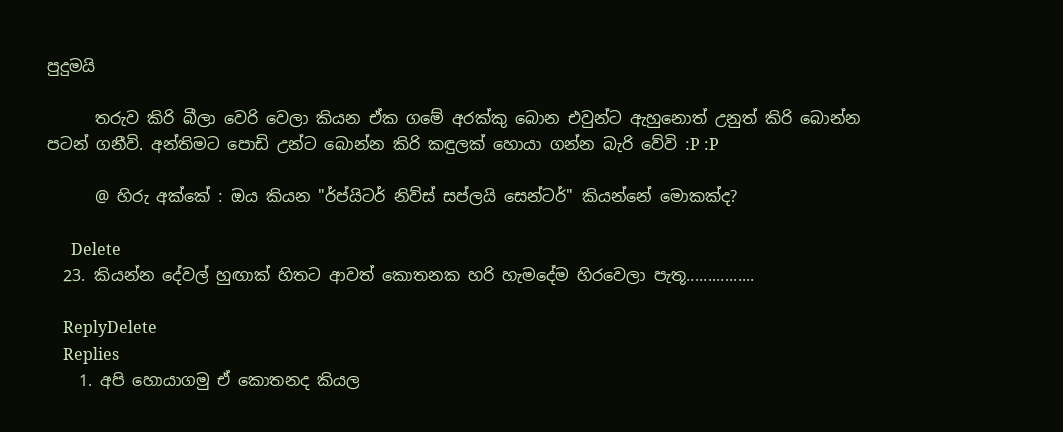පුදුමයි

      තරුව කිරි බීලා වෙරි වෙලා කියන ඒක ගමේ අරක්කු බොන එවුන්ට ඇහුනොත් උනුත් කිරි බොන්න පටන් ගනීවි. අන්තිමට පොඩි උන්ට බොන්න කිරි කඳුලක් හොයා ගන්න බැරි වේවි :P :P

      @ හිරු අක්කේ : ඔය කියන "ර්ප්යිටර් නිව්ස් සප්ලයි සෙන්ටර්" කියන්නේ මොකක්ද?

      Delete
  23. කියන්න දේවල් හුඟාක් හිතට ආවත් කොතනක හරි හැමදේම හිරවෙලා පැතූ................

    ReplyDelete
    Replies
    1. අපි හොයාගමු ඒ කොතනද කියල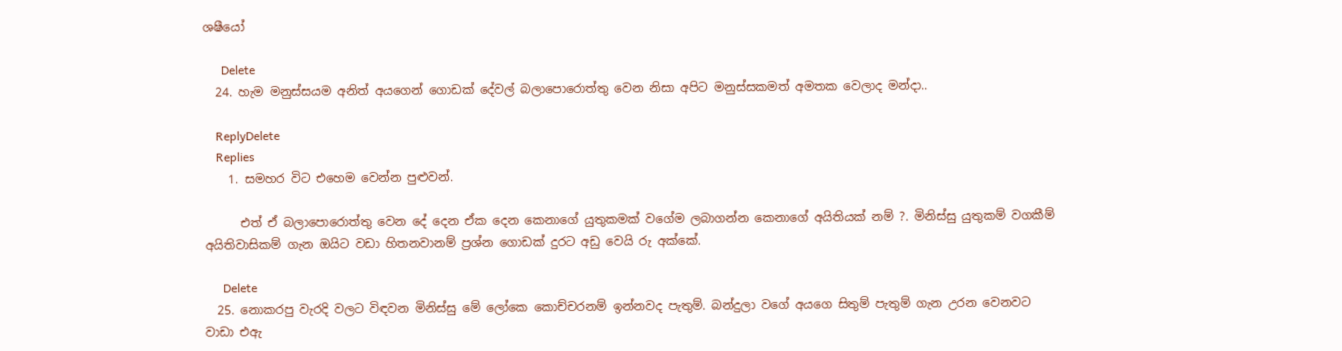ශෂීයෝ

      Delete
  24. හැම මනුස්සයම අනිත් අයගෙන් ගොඩක් දේවල් බලාපොරොත්තු වෙන නිසා අපිට මනුස්සකමත් අමතක වෙලාද මන්දා..

    ReplyDelete
    Replies
    1. සමහර විට එහෙම වෙන්න පුළුවන්.

      එත් ඒ බලාපොරොත්තු වෙන දේ දෙන ඒක දෙන කෙනාගේ යුතුකමක් වගේම ලබාගන්න කෙනාගේ අයිතියක් නම් ?. මිනිස්සු යුතුකම් වගකීම් අයිතිවාසිකම් ගැන ඔයිට වඩා හිතනවානම් ප්‍රශ්න ගොඩක් දුරට අඩු වෙයි රු අක්කේ.

      Delete
  25. නොකරපු වැරදි වලට විඳවන මිනිස්සු මේ ලෝකෙ කොච්චරනම් ඉන්නවද පැතුම්. බන්දුලා වගේ අයගෙ සිතුම් පැතුම් ගැන උරන වෙනවට වාඩා එඇ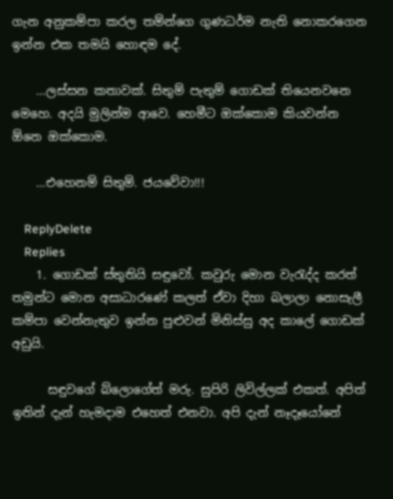ගැන අනුකම්පා කරල තම්න්ගෙ ගුණධර්ම නැති නොකරගෙන ඉන්න එක තමයි හොඳම දේ.

    …ලස්සන කතාවක්. සිතුම් පැතුම් ගොඩක් තියෙනවනෙ මෙහෙ. අදයි මුලින්ම ආවෙ. හෙමීට ඔක්කොම කියවන්න ඕනෙ ඔක්කොම.

    …එහෙනම් සිතුම්. ජයවේවා!!!

    ReplyDelete
    Replies
    1. ගොඩක් ස්තුතියි සඳුවෝ. කවුරු මොන වැරැද්ද කරත් තමුන්ට මොන අසාධාරණේ කලත් ඒවා දිහා බලාලා නොසැලී කම්පා වෙන්නැතුව ඉන්න පුළුවන් මිනිස්සු අද කාලේ ගොඩක් අඩුයි.

      සඳුවගේ බ්ලොගේත් මරු. සුපිරි ලිවිල්ලක් එකත්. අපිත් ඉතින් දැන් හැමදාම එහෙත් එනවා. අපි දැන් නෑදෑයෝනේ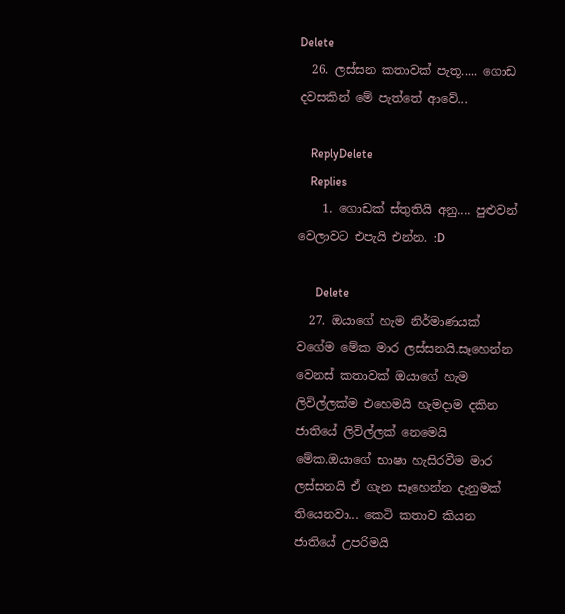Delete
  26. ලස්සන කතාවක් පැතූ..... ගොඩ දවසකින් මේ පැත්තේ ආවේ...

    ReplyDelete
    Replies
    1. ගොඩක් ස්තුතියි අනු.... පුළුවන් වෙලාවට එපැයි එන්න. :D

      Delete
  27. ඔයාගේ හැම නිර්මාණයක් වගේම මේක මාර ලස්සනයි.සෑහෙන්න වෙනස් කතාවක් ඔයාගේ හැම ලිවිල්ලක්ම එහෙමයි හැමදාම දකින ජාතියේ ලිවිල්ලක් නෙමෙයි මේක.ඔයාගේ භාෂා හැසිරවීම මාර ලස්සනයි ඒ ගැන සෑහෙන්න දැනුමක් තියෙනවා... කෙටි කතාව කියන ජාතියේ උපරිමයි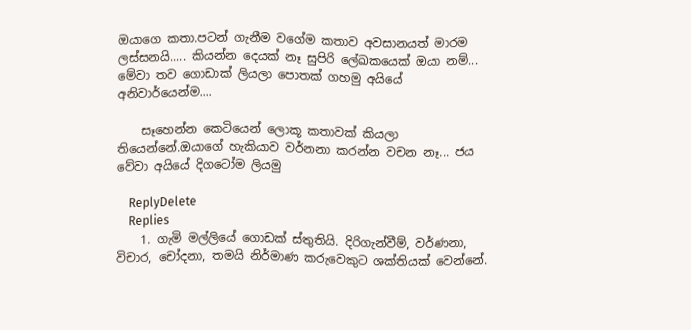ඔයාගෙ කතා.පටන් ගැනීම වගේම කතාව අවසානයත් මාරම ලස්සනයි..... කියන්න දෙයක් නෑ සුපිරි ලේඛකයෙක් ඔයා නම්... මේවා තව ගොඩාක් ලියලා පොතක් ගහමු අයියේ අනිවාර්යෙන්ම....

    සෑහෙන්න කෙටියෙන් ලොකූ කතාවක් කියලා තියෙන්නේ.ඔයාගේ හැකියාව වර්නනා කරන්න වචන නෑ... ජය වේවා අයියේ දිගටෝම ලියමු

    ReplyDelete
    Replies
    1. ගැමි මල්ලියේ ගොඩක් ස්තුතියි. දිරිගැන්වීම්, වර්ණනා, විචාර, චෝදනා, තමයි නිර්මාණ කරුවෙකුට ශක්තියක් වෙන්නේ.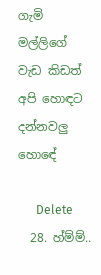ගැමි මල්ලිගේ වැඩ කිඩත් අපි හොඳට දන්නවලු හොඳේ

      Delete
  28. හ්ම්ම්..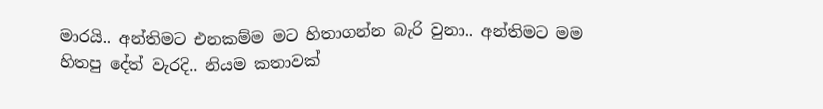මාරයි.. අන්තිමට එනකම්ම මට හිතාගන්න බැරි වුනා.. අන්තිමට මම හිතපු දේත් වැරදි.. නියම කතාවක්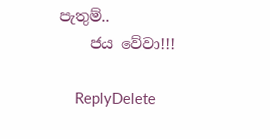පැතුම්..
    ජය වේවා!!!

    ReplyDelete